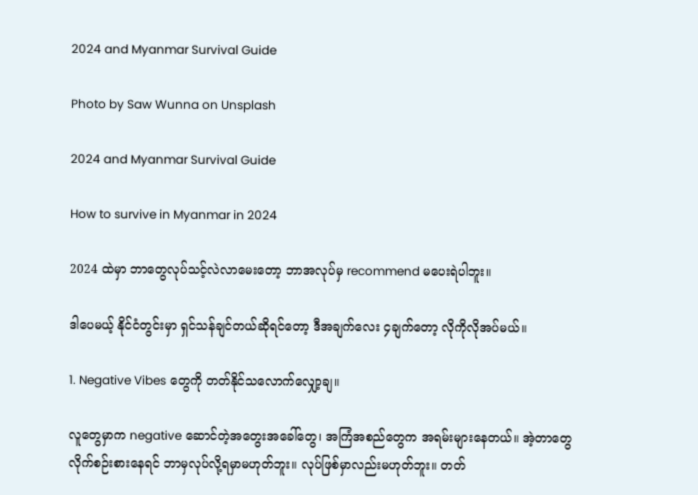2024 and Myanmar Survival Guide

Photo by Saw Wunna on Unsplash

2024 and Myanmar Survival Guide

How to survive in Myanmar in 2024

2024 ထဲမှာ ဘာတွေလုပ်သင့်လဲလာမေးတော့ ဘာအလုပ်မှ recommend မပေးရဲပါဘူး။

ဒါပေမယ့် နိုင်ငံတွင်းမှာ ရှင်သန်ချင်တယ်ဆိုရင်တော့ ဒီအချက်လေး ၄ချက်တော့ လိုကိုလိုအပ်မယ်။

1. Negative Vibes တွေကို တတ်နိုင်သလောက်လျှော့ချ။

လူတွေမှာက negative ဆောင်တဲ့အတွေးအခေါ်တွေ၊ အကြံအစည်တွေက အရမ်းများနေတယ်။ အဲ့တာတွေ လိုက်စဉ်းစားနေရင် ဘာမှလုပ်လို့ရမှာမဟုတ်ဘူး။ လုပ်ဖြစ်မှာလည်းမဟုတ်ဘူး။ တတ်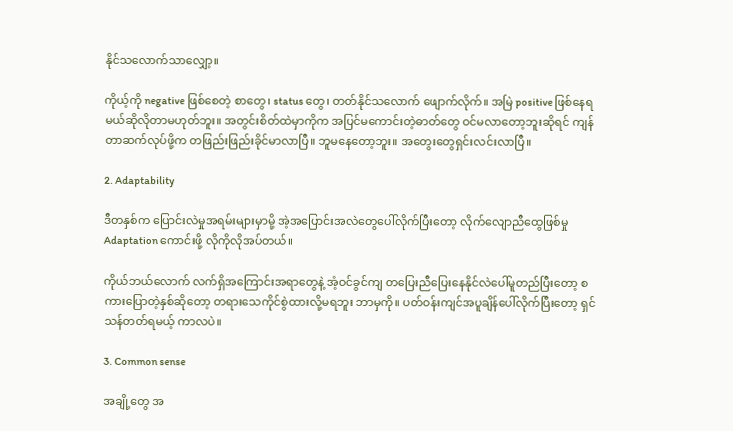နိုင်သလောက်သာလျှော့။

ကိုယ့်ကို negative ဖြစ်စေတဲ့ စာတွေ၊ status တွေ၊ တတ်နိုင်သလောက် ဖျောက်လိုက်။ အမြဲ positive ဖြစ်နေရမယ်ဆိုလိုတာမဟုတ်ဘူး။ အတွင်းစိတ်ထဲမှာကိုက အပြင်မကောင်းတဲ့ဓာတ်တွေ ဝင်မလာတော့ဘူးဆိုရင် ကျန်တာဆက်လုပ်ဖို့က တဖြည်းဖြည်းခိုင်မာလာပြီ။ ဘူမနေတော့ဘူး။ အတွေးတွေရှင်းလင်းလာပြီ။

2. Adaptability

ဒီတနှစ်က ပြောင်းလဲမှုအရမ်းများမှာမို့ အဲ့အပြောင်းအလဲတွေပေါ်လိုက်ပြီးတော့ လိုက်လျောညီထွေဖြစ်မှု Adaptation ကောင်းဖို့ လိုကိုလိုအပ်တယ်။

ကိုယ်ဘယ်လောက် လက်ရှိအကြောင်းအရာတွေနဲ့ အံ့ဝင်ခွင်ကျ တပြေးညီပြေးနေနိုင်လဲပေါ်မူတည်ပြီးတော့ စကားပြောတဲ့နှစ်ဆိုတော့ တရားသေကိုင်စွဲထားလို့မရဘူး ဘာမှကို။ ပတ်ဝန်းကျင်အပူချိန်ပေါ်လိုက်ပြီးတော့ ရှင်သန်တတ်ရမယ့် ကာလပဲ။

3. Common sense

အချို့တွေ အ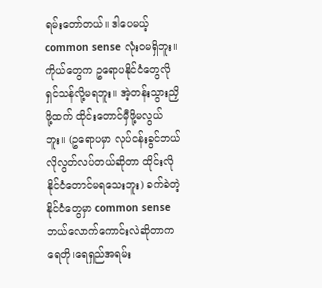ရမ်းတော်တယ်။ ဒါပေမယ့် common sense လုံးဝမရှိဘူး။ ကိုယ်တွေက ဥရောပနိုင်ငံတွေလို ရှင်သန်လို့မရဘူး။ အဲ့တန်းသွားညှိဖို့ထက် ထိုင်းတောင်မှီဖို့မလွယ်ဘူး။ (ဥရောပမှာ လုပ်ငန်းခွင်ဘယ်လိုလွတ်လပ်တယ်ဆိုတာ ထိုင်းလိုနိုင်ငံတောင်မရသေးဘူး) ခက်ခဲတဲ့နိုင်ငံတွေမှာ common sense ဘယ်လောက်ကောင်းလဲဆိုတာက ရေတို၊ရေရှည်အရမ်း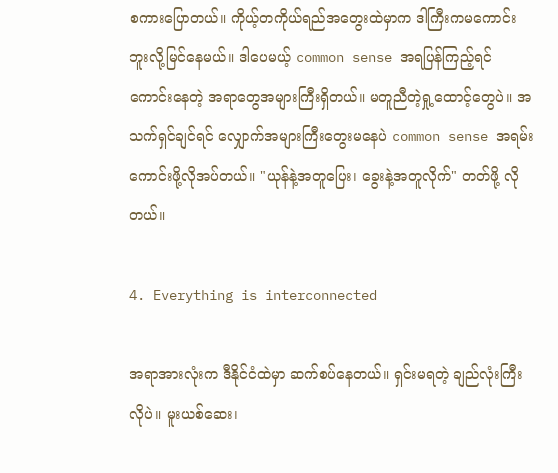စကားပြောတယ်။ ကိုယ့်တကိုယ်ရည်အတွေးထဲမှာက ဒါကြီးကမကောင်းဘူးလို့မြင်နေမယ်။ ဒါပေမယ့် common sense အရပြန်ကြည့်ရင် ကောင်းနေတဲ့ အရာတွေအများကြီးရှိတယ်။ မတူညီတဲ့ရှု့ထောင့်တွေပဲ။ အသက်ရှင်ချင်ရင် လျှောက်အများကြီးတွေးမနေပဲ common sense အရမ်းကောင်းဖို့လိုအပ်တယ်။ "ယုန်နဲ့အတူပြေး၊ ခွေးနဲ့အတူလိုက်" တတ်ဖို့ လိုတယ်။

4. Everything is interconnected

အရာအားလုံးက ဒီနိုင်ငံထဲမှာ ဆက်စပ်နေတယ်။ ရှင်းမရတဲ့ ချည်လုံးကြီးလိုပဲ။ မူးယစ်ဆေး၊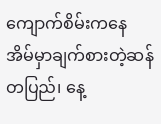ကျောက်စိမ်းကနေ အိမ်မှာချက်စားတဲ့ဆန်တပြည်၊ နေ့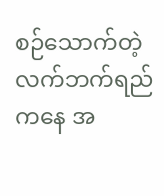စဉ်သောက်တဲ့လက်ဘက်ရည်ကနေ အ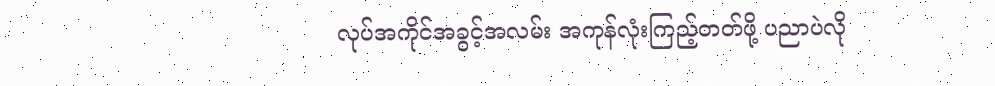လုပ်အကိုင်အခွင့်အလမ်း အကုန်လုံးကြည့်တတ်ဖို့ ပညာပဲလို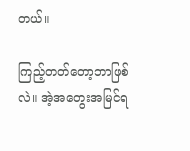တယ်။

ကြည့်တတ်တော့ဘာဖြစ်လဲ။ အဲ့အတွေးအမြင်ရ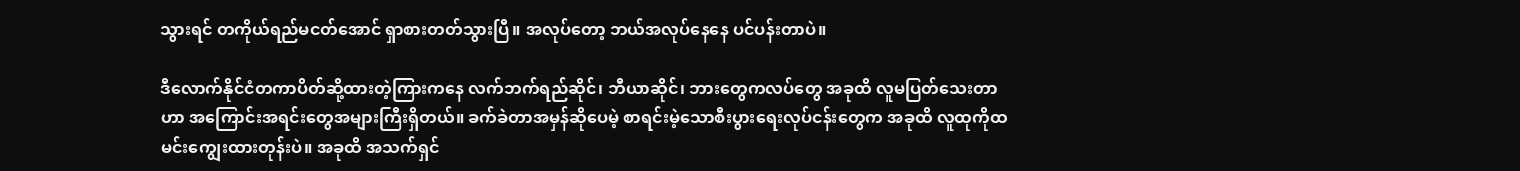သွားရင် တကိုယ်ရည်မငတ်အောင် ရှာစားတတ်သွားပြီ။ အလုပ်တော့ ဘယ်အလုပ်နေနေ ပင်ပန်းတာပဲ။

ဒီလောက်နိုင်ငံတကာပိတ်ဆို့ထားတဲ့ကြားကနေ လက်ဘက်ရည်ဆိုင်၊ ဘီယာဆိုင်၊ ဘားတွေကလပ်တွေ အခုထိ လူမပြတ်သေးတာဟာ အကြောင်းအရင်းတွေအများကြီးရှိတယ်။ ခက်ခဲတာအမှန်ဆိုပေမဲ့ စာရင်းမဲ့သောစီးပွားရေးလုပ်ငန်းတွေက အခုထိ လူထုကိုထမင်းကျွေးထားတုန်းပဲ။ အခုထိ အသက်ရှင်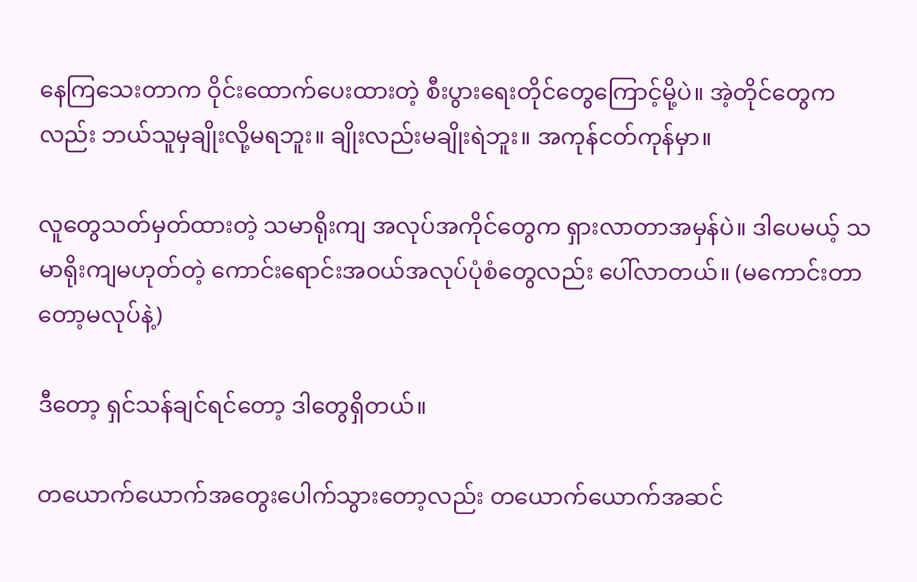နေကြသေးတာက ဝိုင်းထောက်ပေးထားတဲ့ စီးပွားရေးတိုင်တွေကြောင့်မို့ပဲ။ အဲ့တိုင်တွေကလည်း ဘယ်သူမှချိုးလို့မရဘူး။ ချိုးလည်းမချိုးရဲဘူး။ အကုန်ငတ်ကုန်မှာ။

လူတွေသတ်မှတ်ထားတဲ့ သမာရိုးကျ အလုပ်အကိုင်တွေက ရှားလာတာအမှန်ပဲ။ ဒါပေမယ့် သမာရိုးကျမဟုတ်တဲ့ ကောင်းရောင်းအဝယ်အလုပ်ပုံစံတွေလည်း ပေါ်လာတယ်။ (မကောင်းတာတော့မလုပ်နဲ့)

ဒီတော့ ရှင်သန်ချင်ရင်တော့ ဒါတွေရှိတယ်။

တယောက်ယောက်အတွေးပေါက်သွားတော့လည်း တယောက်ယောက်အဆင်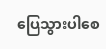ပြေသွားပါစေ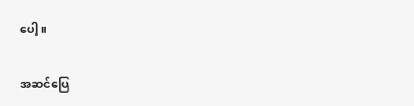ပေါ့။

အဆင်ပြေ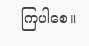ကြပါစေ။